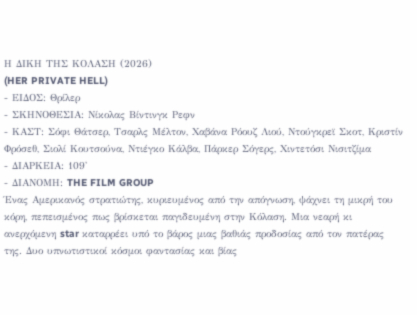Η ΔΙΚΗ ΤΗΣ ΚΟΛΑΣΗ (2026)
(HER PRIVATE HELL)
- ΕΙΔΟΣ: Θρίλερ
- ΣΚΗΝΟΘΕΣΙΑ: Νίκολας Βίντινγκ Ρεφν
- ΚΑΣΤ: Σόφι Θάτσερ, Τσαρλς Μέλτον, Χαβάνα Ρόουζ Λιού, Ντούγκρεϊ Σκοτ, Κριστίν Φρόσεθ, Σιολί Κουτσούνα, Ντιέγκο Κάλβα, Πάρκερ Σόγερς, Χιντετόσι Νισιτζίμα
- ΔΙΑΡΚΕΙΑ: 109'
- ΔΙΑΝΟΜΗ: THE FILM GROUP
Ένας Αμερικανός στρατιώτης, κυριευμένος από την απόγνωση, ψάχνει τη μικρή του κόρη, πεπεισμένος πως βρίσκεται παγιδευμένη στην Κόλαση. Μια νεαρή κι ανερχόμενη star καταρρέει υπό το βάρος μιας βαθιάς προδοσίας από τον πατέρας της. Δυο υπνωτιστικοί κόσμοι φαντασίας και βίας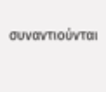συναντιούνται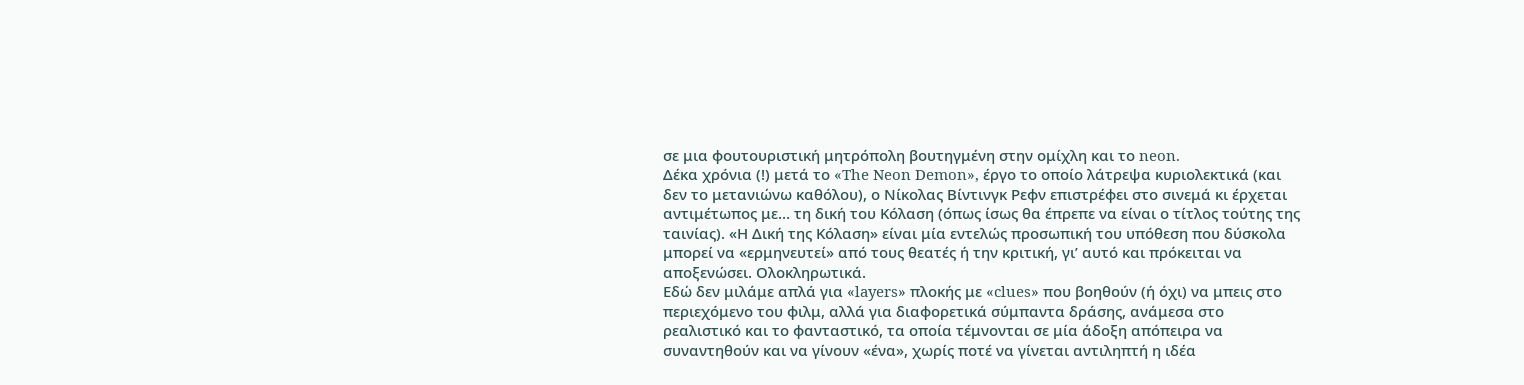σε μια φουτουριστική μητρόπολη βουτηγμένη στην ομίχλη και το neon.
Δέκα χρόνια (!) μετά το «The Neon Demon», έργο το οποίο λάτρεψα κυριολεκτικά (και δεν το μετανιώνω καθόλου), ο Νίκολας Βίντινγκ Ρεφν επιστρέφει στο σινεμά κι έρχεται αντιμέτωπος με… τη δική του Κόλαση (όπως ίσως θα έπρεπε να είναι ο τίτλος τούτης της ταινίας). «Η Δική της Κόλαση» είναι μία εντελώς προσωπική του υπόθεση που δύσκολα μπορεί να «ερμηνευτεί» από τους θεατές ή την κριτική, γι’ αυτό και πρόκειται να αποξενώσει. Ολοκληρωτικά.
Εδώ δεν μιλάμε απλά για «layers» πλοκής με «clues» που βοηθούν (ή όχι) να μπεις στο περιεχόμενο του φιλμ, αλλά για διαφορετικά σύμπαντα δράσης, ανάμεσα στο ρεαλιστικό και το φανταστικό, τα οποία τέμνονται σε μία άδοξη απόπειρα να συναντηθούν και να γίνουν «ένα», χωρίς ποτέ να γίνεται αντιληπτή η ιδέα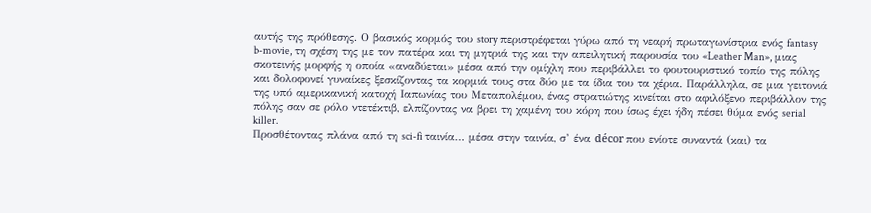αυτής της πρόθεσης. Ο βασικός κορμός του story περιστρέφεται γύρω από τη νεαρή πρωταγωνίστρια ενός fantasy b-movie, τη σχέση της με τον πατέρα και τη μητριά της και την απειλητική παρουσία του «Leather Man», μιας σκοτεινής μορφής η οποία «αναδύεται» μέσα από την ομίχλη που περιβάλλει το φουτουριστικό τοπίο της πόλης και δολοφονεί γυναίκες ξεσκίζοντας τα κορμιά τους στα δύο με τα ίδια του τα χέρια. Παράλληλα, σε μια γειτονιά της υπό αμερικανική κατοχή Ιαπωνίας του Μεταπολέμου, ένας στρατιώτης κινείται στο αφιλόξενο περιβάλλον της πόλης σαν σε ρόλο ντετέκτιβ, ελπίζοντας να βρει τη χαμένη του κόρη που ίσως έχει ήδη πέσει θύμα ενός serial killer.
Προσθέτοντας πλάνα από τη sci-fi ταινία… μέσα στην ταινία, σ’ ένα décor που ενίοτε συναντά (και) τα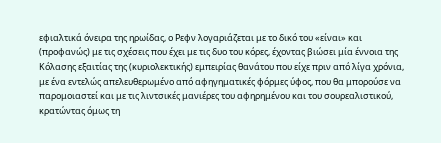εφιαλτικά όνειρα της ηρωίδας, ο Ρεφν λογαριάζεται με το δικό του «είναι» και (προφανώς) με τις σχέσεις που έχει με τις δυο του κόρες, έχοντας βιώσει μία έννοια της Κόλασης εξαιτίας της (κυριολεκτικής) εμπειρίας θανάτου που είχε πριν από λίγα χρόνια, με ένα εντελώς απελευθερωμένο από αφηγηματικές φόρμες ύφος, που θα μπορούσε να παρομοιαστεί και με τις λιντσικές μανιέρες του αφηρημένου και του σουρεαλιστικού, κρατώντας όμως τη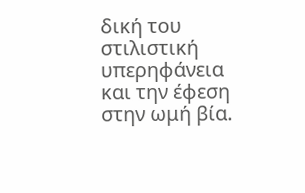δική του στιλιστική υπερηφάνεια και την έφεση στην ωμή βία.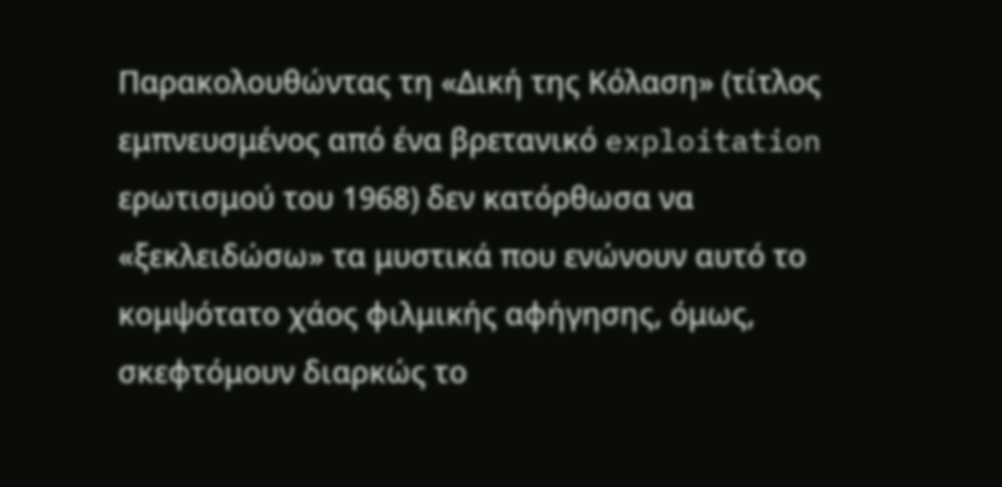Παρακολουθώντας τη «Δική της Κόλαση» (τίτλος εμπνευσμένος από ένα βρετανικό exploitation ερωτισμού του 1968) δεν κατόρθωσα να «ξεκλειδώσω» τα μυστικά που ενώνουν αυτό το κομψότατο χάος φιλμικής αφήγησης, όμως, σκεφτόμουν διαρκώς το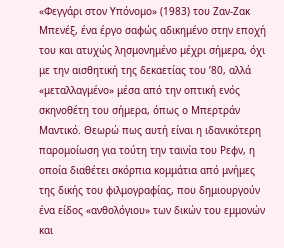«Φεγγάρι στον Υπόνομο» (1983) του Ζαν-Ζακ Μπενέξ, ένα έργο σαφώς αδικημένο στην εποχή του και ατυχώς λησμονημένο μέχρι σήμερα, όχι με την αισθητική της δεκαετίας του ’80, αλλά «μεταλλαγμένο» μέσα από την οπτική ενός σκηνοθέτη του σήμερα, όπως ο Μπερτράν Μαντικό. Θεωρώ πως αυτή είναι η ιδανικότερη παρομοίωση για τούτη την ταινία του Ρεφν, η οποία διαθέτει σκόρπια κομμάτια από μνήμες της δικής του φιλμογραφίας, που δημιουργούν ένα είδος «ανθολόγιου» των δικών του εμμονών και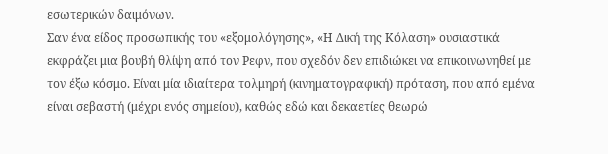εσωτερικών δαιμόνων.
Σαν ένα είδος προσωπικής του «εξομολόγησης», «Η Δική της Κόλαση» ουσιαστικά εκφράζει μια βουβή θλίψη από τον Ρεφν, που σχεδόν δεν επιδιώκει να επικοινωνηθεί με τον έξω κόσμο. Είναι μία ιδιαίτερα τολμηρή (κινηματογραφική) πρόταση, που από εμένα είναι σεβαστή (μέχρι ενός σημείου), καθώς εδώ και δεκαετίες θεωρώ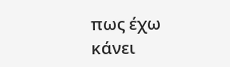πως έχω κάνει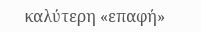καλύτερη «επαφή»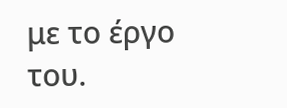με το έργο του.